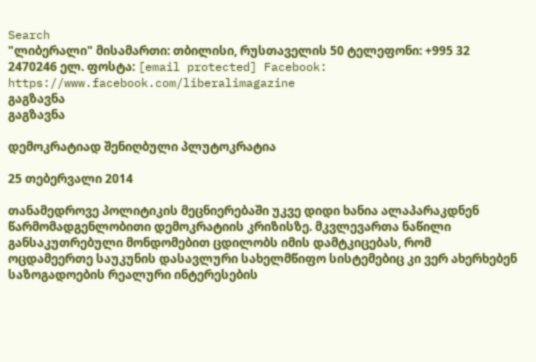Search
"ლიბერალი" მისამართი: თბილისი, რუსთაველის 50 ტელეფონი: +995 32 2470246 ელ. ფოსტა: [email protected] Facebook: https://www.facebook.com/liberalimagazine
გაგზავნა
გაგზავნა

დემოკრატიად შენიღბული პლუტოკრატია

25 თებერვალი 2014

თანამედროვე პოლიტიკის მეცნიერებაში უკვე დიდი ხანია ალაპარაკდნენ წარმომადგენლობითი დემოკრატიის კრიზისზე. მკვლევართა ნაწილი განსაკუთრებული მონდომებით ცდილობს იმის დამტკიცებას, რომ ოცდამეერთე საუკუნის დასავლური სახელმწიფო სისტემებიც კი ვერ ახერხებენ საზოგადოების რეალური ინტერესების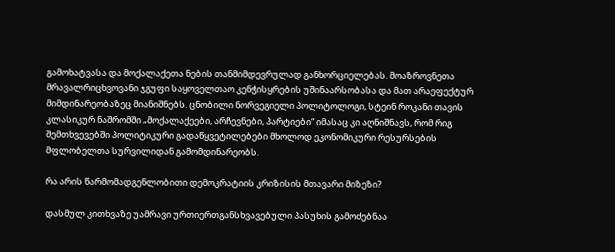გამოხატვასა და მოქალაქეთა ნების თანმიმდევრულად განხორციელებას. მოაზროვნეთა მრავალრიცხვოვანი ჯგუფი საყოველთაო კენჭისყრების უშინაარსობასა და მათ არაეფექტურ მიმდინარეობაზეც მიანიშნებს. ცნობილი ნორვეგიელი პოლიტოლოგი, სტეინ როკანი თავის კლასიკურ ნაშრომში „მოქალაქეები, არჩევნები, პარტიები“ იმასაც კი აღნიშნავს, რომ რიგ შემთხვევებში პოლიტიკური გადაწყვეტილებები მხოლოდ ეკონომიკური რესურსების მფლობელთა სურვილიდან გამომდინარეობს.

რა არის წარმომადგენლობითი დემოკრატიის კრიზისის მთავარი მიზეზი?

დასმულ კითხვაზე უამრავი ურთიერთგანსხვავებული პასუხის გამოძებნაა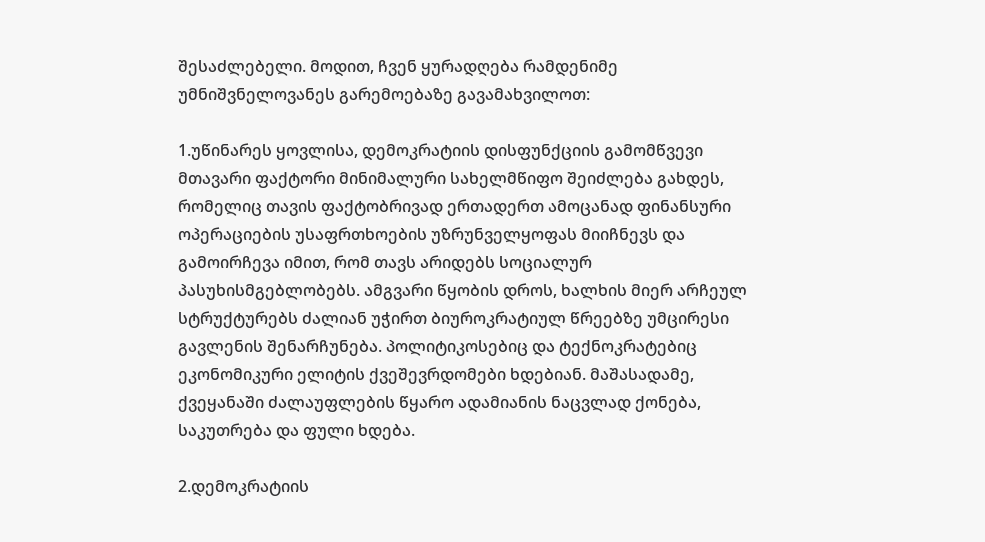შესაძლებელი. მოდით, ჩვენ ყურადღება რამდენიმე უმნიშვნელოვანეს გარემოებაზე გავამახვილოთ:

1.უწინარეს ყოვლისა, დემოკრატიის დისფუნქციის გამომწვევი მთავარი ფაქტორი მინიმალური სახელმწიფო შეიძლება გახდეს, რომელიც თავის ფაქტობრივად ერთადერთ ამოცანად ფინანსური ოპერაციების უსაფრთხოების უზრუნველყოფას მიიჩნევს და გამოირჩევა იმით, რომ თავს არიდებს სოციალურ პასუხისმგებლობებს. ამგვარი წყობის დროს, ხალხის მიერ არჩეულ სტრუქტურებს ძალიან უჭირთ ბიუროკრატიულ წრეებზე უმცირესი გავლენის შენარჩუნება. პოლიტიკოსებიც და ტექნოკრატებიც ეკონომიკური ელიტის ქვეშევრდომები ხდებიან. მაშასადამე, ქვეყანაში ძალაუფლების წყარო ადამიანის ნაცვლად ქონება, საკუთრება და ფული ხდება.

2.დემოკრატიის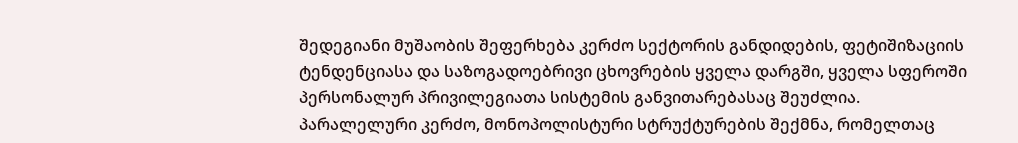შედეგიანი მუშაობის შეფერხება კერძო სექტორის განდიდების, ფეტიშიზაციის ტენდენციასა და საზოგადოებრივი ცხოვრების ყველა დარგში, ყველა სფეროში პერსონალურ პრივილეგიათა სისტემის განვითარებასაც შეუძლია. პარალელური კერძო, მონოპოლისტური სტრუქტურების შექმნა, რომელთაც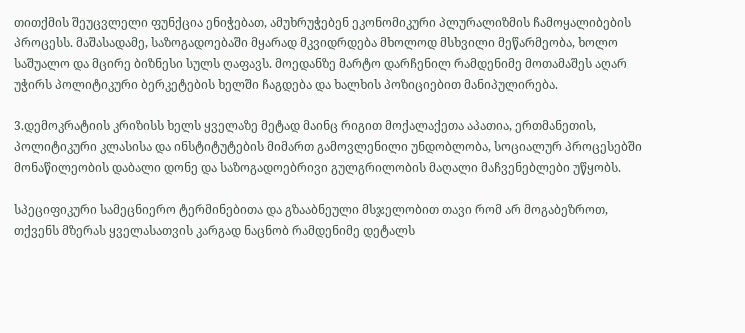თითქმის შეუცვლელი ფუნქცია ენიჭებათ, ამუხრუჭებენ ეკონომიკური პლურალიზმის ჩამოყალიბების პროცესს. მაშასადამე, საზოგადოებაში მყარად მკვიდრდება მხოლოდ მსხვილი მეწარმეობა, ხოლო საშუალო და მცირე ბიზნესი სულს ღაფავს. მოედანზე მარტო დარჩენილ რამდენიმე მოთამაშეს აღარ უჭირს პოლიტიკური ბერკეტების ხელში ჩაგდება და ხალხის პოზიციებით მანიპულირება.

3.დემოკრატიის კრიზისს ხელს ყველაზე მეტად მაინც რიგით მოქალაქეთა აპათია, ერთმანეთის, პოლიტიკური კლასისა და ინსტიტუტების მიმართ გამოვლენილი უნდობლობა, სოციალურ პროცესებში მონაწილეობის დაბალი დონე და საზოგადოებრივი გულგრილობის მაღალი მაჩვენებლები უწყობს.

სპეციფიკური სამეცნიერო ტერმინებითა და გზააბნეული მსჯელობით თავი რომ არ მოგაბეზროთ, თქვენს მზერას ყველასათვის კარგად ნაცნობ რამდენიმე დეტალს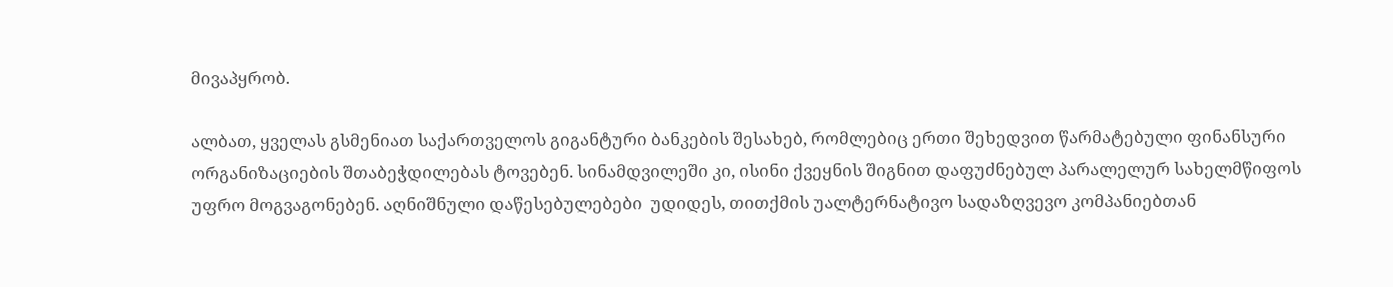მივაპყრობ.

ალბათ, ყველას გსმენიათ საქართველოს გიგანტური ბანკების შესახებ, რომლებიც ერთი შეხედვით წარმატებული ფინანსური ორგანიზაციების შთაბეჭდილებას ტოვებენ. სინამდვილეში კი, ისინი ქვეყნის შიგნით დაფუძნებულ პარალელურ სახელმწიფოს უფრო მოგვაგონებენ. აღნიშნული დაწესებულებები  უდიდეს, თითქმის უალტერნატივო სადაზღვევო კომპანიებთან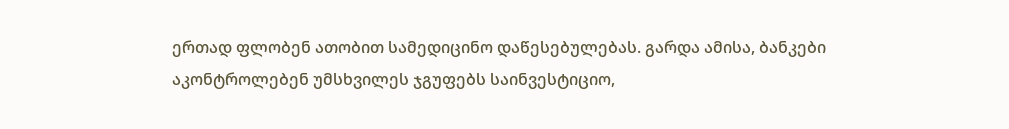ერთად ფლობენ ათობით სამედიცინო დაწესებულებას. გარდა ამისა, ბანკები აკონტროლებენ უმსხვილეს ჯგუფებს საინვესტიციო,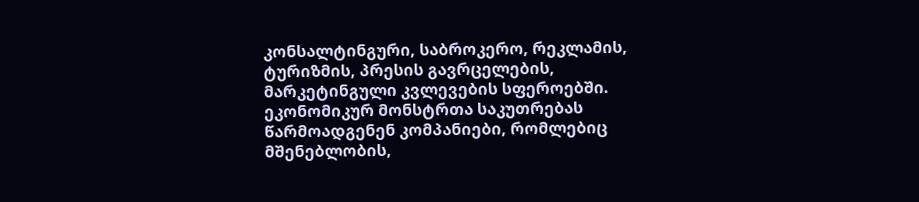კონსალტინგური, საბროკერო, რეკლამის, ტურიზმის, პრესის გავრცელების, მარკეტინგული კვლევების სფეროებში. ეკონომიკურ მონსტრთა საკუთრებას წარმოადგენენ კომპანიები, რომლებიც მშენებლობის,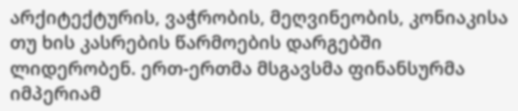არქიტექტურის, ვაჭრობის, მეღვინეობის, კონიაკისა თუ ხის კასრების წარმოების დარგებში ლიდერობენ. ერთ-ერთმა მსგავსმა ფინანსურმა იმპერიამ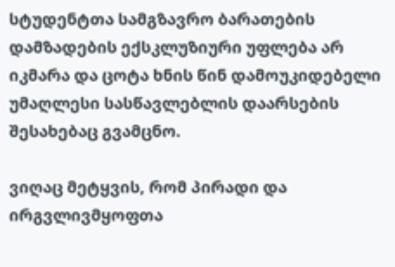სტუდენტთა სამგზავრო ბარათების დამზადების ექსკლუზიური უფლება არ იკმარა და ცოტა ხნის წინ დამოუკიდებელი უმაღლესი სასწავლებლის დაარსების შესახებაც გვამცნო.

ვიღაც მეტყვის, რომ პირადი და ირგვლივმყოფთა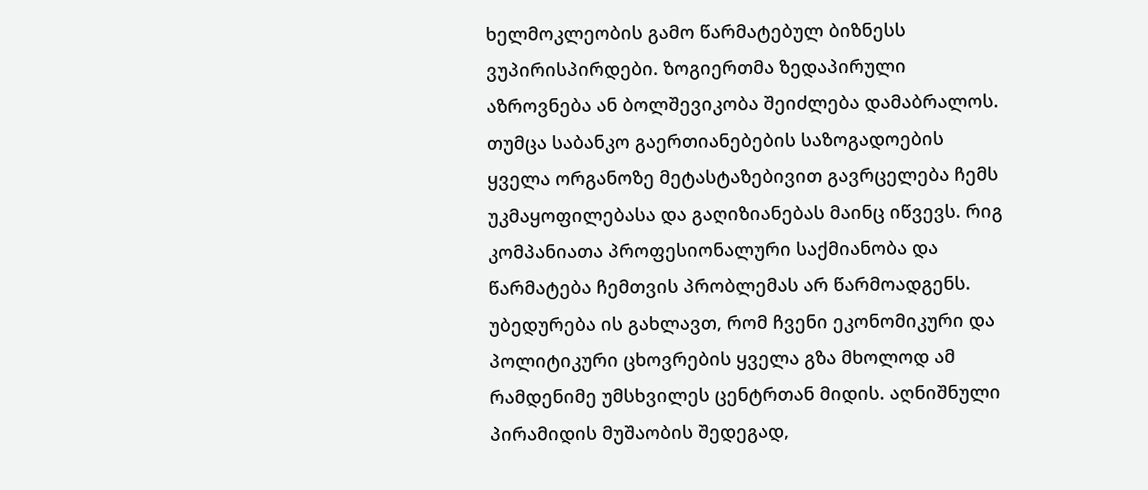ხელმოკლეობის გამო წარმატებულ ბიზნესს ვუპირისპირდები. ზოგიერთმა ზედაპირული აზროვნება ან ბოლშევიკობა შეიძლება დამაბრალოს. თუმცა საბანკო გაერთიანებების საზოგადოების ყველა ორგანოზე მეტასტაზებივით გავრცელება ჩემს უკმაყოფილებასა და გაღიზიანებას მაინც იწვევს. რიგ კომპანიათა პროფესიონალური საქმიანობა და წარმატება ჩემთვის პრობლემას არ წარმოადგენს. უბედურება ის გახლავთ, რომ ჩვენი ეკონომიკური და პოლიტიკური ცხოვრების ყველა გზა მხოლოდ ამ რამდენიმე უმსხვილეს ცენტრთან მიდის. აღნიშნული პირამიდის მუშაობის შედეგად,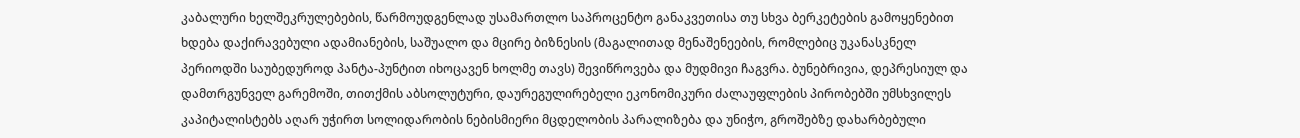კაბალური ხელშეკრულებების, წარმოუდგენლად უსამართლო საპროცენტო განაკვეთისა თუ სხვა ბერკეტების გამოყენებით  ხდება დაქირავებული ადამიანების, საშუალო და მცირე ბიზნესის (მაგალითად მენაშენეების, რომლებიც უკანასკნელ პერიოდში საუბედუროდ პანტა-პუნტით იხოცავენ ხოლმე თავს) შევიწროვება და მუდმივი ჩაგვრა. ბუნებრივია, დეპრესიულ და დამთრგუნველ გარემოში, თითქმის აბსოლუტური, დაურეგულირებელი ეკონომიკური ძალაუფლების პირობებში უმსხვილეს კაპიტალისტებს აღარ უჭირთ სოლიდარობის ნებისმიერი მცდელობის პარალიზება და უნიჭო, გროშებზე დახარბებული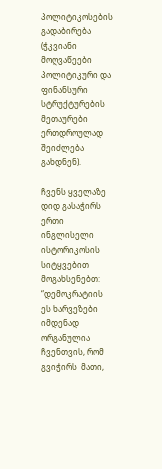პოლიტიკოსების გადაბირება (ჭკვიანი მოღვაწეები პოლიტიკური და ფინანსური სტრუქტურების მეთაურები ერთდროულად შეიძლება გახდნენ).

ჩვენს ყველაზე დიდ გასაჭირს ერთი ინგლისელი ისტორიკოსის სიტყვებით მოგახსენებთ: “დემოკრატიის ეს ხარვეზები იმდენად ორგანულია ჩვენთვის, რომ გვიჭირს  მათი,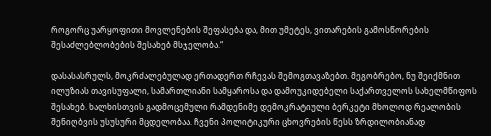როგორც უარყოფითი მოვლენების შეფასება და, მით უმეტეს, ვითარების გამოსწორების შესაძლებლობების შესახებ მსჯელობა.“

დასასასრულს, მოკრძალებულად ერთადერთ რჩევას შემოგთავაზებთ. მეგობრებო, ნუ შეიქმნით ილუზიას თავისუფალი, სამართლიანი სამყაროსა და დამოუკიდებელი საქართველოს სახელმწიფოს შესახებ. ხალხისთვის გადმოცემული რამდენიმე დემოკრატიული ბერკეტი მხოლოდ რეალობის შენიღბვის უსუსური მცდელობაა. ჩვენი პოლიტიკური ცხოვრების წესს ზრდილობიანად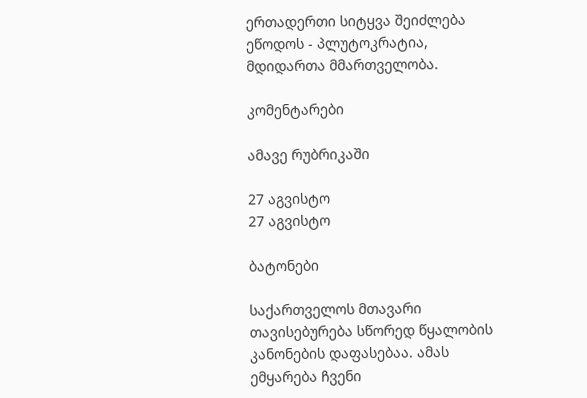ერთადერთი სიტყვა შეიძლება ეწოდოს - პლუტოკრატია, მდიდართა მმართველობა.

კომენტარები

ამავე რუბრიკაში

27 აგვისტო
27 აგვისტო

ბატონები

საქართველოს მთავარი თავისებურება სწორედ წყალობის კანონების დაფასებაა. ამას ემყარება ჩვენი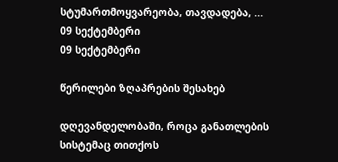სტუმართმოყვარეობა, თავდადება, ...
09 სექტემბერი
09 სექტემბერი

წერილები ზღაპრების შესახებ

დღევანდელობაში, როცა განათლების სისტემაც თითქოს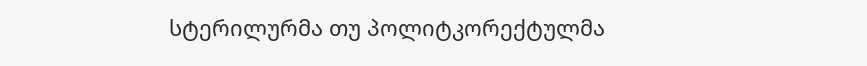სტერილურმა თუ პოლიტკორექტულმა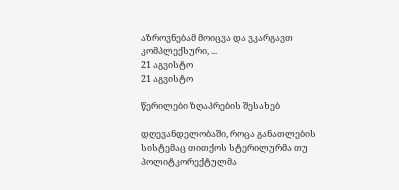აზროვნებამ მოიცვა და ვკარგავთ კომპლექსური, ...
21 აგვისტო
21 აგვისტო

წერილები ზღაპრების შესახებ

დღევანდელობაში, როცა განათლების სისტემაც თითქოს სტერილურმა თუ პოლიტკორექტულმა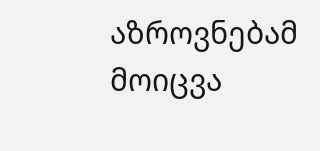აზროვნებამ მოიცვა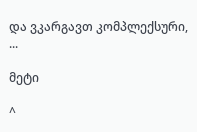და ვკარგავთ კომპლექსური, ...

მეტი

^